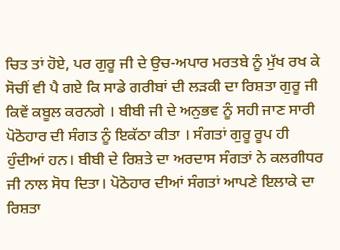ਚਿਤ ਤਾਂ ਹੋਏ, ਪਰ ਗੁਰੂ ਜੀ ਦੇ ਉਚ-ਅਪਾਰ ਮਰਤਬੇ ਨੂੰ ਮੁੱਖ ਰਖ ਕੇ ਸੋਚੀਂ ਵੀ ਪੈ ਗਏ ਕਿ ਸਾਡੇ ਗਰੀਬਾਂ ਦੀ ਲੜਕੀ ਦਾ ਰਿਸ਼ਤਾ ਗੁਰੂ ਜੀ ਕਿਵੇਂ ਕਬੂਲ ਕਰਨਗੇ । ਬੀਬੀ ਜੀ ਦੇ ਅਨੁਭਵ ਨੂੰ ਸਹੀ ਜਾਣ ਸਾਰੀ ਪੋਠੋਹਾਰ ਦੀ ਸੰਗਤ ਨੂੰ ਇਕੱਠਾ ਕੀਤਾ । ਸੰਗਤਾਂ ਗੁਰੂ ਰੂਪ ਹੀ ਹੁੰਦੀਆਂ ਹਨ। ਬੀਬੀ ਦੇ ਰਿਸ਼ਤੇ ਦਾ ਅਰਦਾਸ ਸੰਗਤਾਂ ਨੇ ਕਲਗੀਧਰ ਜੀ ਨਾਲ ਸੋਧ ਦਿਤਾ। ਪੋਠੋਹਾਰ ਦੀਆਂ ਸੰਗਤਾਂ ਆਪਣੇ ਇਲਾਕੇ ਦਾ ਰਿਸ਼ਤਾ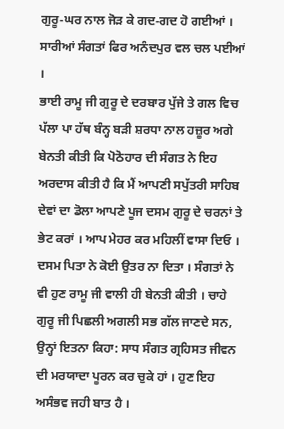ਗੁਰੂ-ਘਰ ਨਾਲ ਜੋੜ ਕੇ ਗਦ-ਗਦ ਹੋ ਗਈਆਂ । ਸਾਰੀਆਂ ਸੰਗਤਾਂ ਫਿਰ ਅਨੰਦਪੁਰ ਵਲ ਚਲ ਪਈਆਂ ।
ਭਾਈ ਰਾਮੂ ਜੀ ਗੁਰੂ ਦੇ ਦਰਬਾਰ ਪੁੱਜੇ ਤੇ ਗਲ ਵਿਚ ਪੱਲਾ ਪਾ ਹੱਥ ਬੰਨ੍ਹ ਬੜੀ ਸ਼ਰਧਾ ਨਾਲ ਹਜ਼ੂਰ ਅਗੇ ਬੇਨਤੀ ਕੀਤੀ ਕਿ ਪੋਠੋਹਾਰ ਦੀ ਸੰਗਤ ਨੇ ਇਹ ਅਰਦਾਸ ਕੀਤੀ ਹੈ ਕਿ ਮੈਂ ਆਪਣੀ ਸਪੁੱਤਰੀ ਸਾਹਿਬ ਦੇਵਾਂ ਦਾ ਡੋਲਾ ਆਪਣੇ ਪੂਜ ਦਸਮ ਗੁਰੂ ਦੇ ਚਰਨਾਂ ਤੇ ਭੇਟ ਕਰਾਂ । ਆਪ ਮੇਹਰ ਕਰ ਮਹਿਲੀਂ ਵਾਸਾ ਦਿਓ । ਦਸਮ ਪਿਤਾ ਨੇ ਕੋਈ ਉਤਰ ਨਾ ਦਿਤਾ । ਸੰਗਤਾਂ ਨੇ ਵੀ ਹੁਣ ਰਾਮੂ ਜੀ ਵਾਲੀ ਹੀ ਬੇਨਤੀ ਕੀਤੀ । ਚਾਹੇ ਗੁਰੂ ਜੀ ਪਿਛਲੀ ਅਗਲੀ ਸਭ ਗੱਲ ਜਾਣਦੇ ਸਨ, ਉਨ੍ਹਾਂ ਇਤਨਾ ਕਿਹਾ: ਸਾਧ ਸੰਗਤ ਗ੍ਰਹਿਸਤ ਜੀਵਨ ਦੀ ਮਰਯਾਦਾ ਪੂਰਨ ਕਰ ਚੁਕੇ ਹਾਂ । ਹੁਣ ਇਹ ਅਸੰਭਵ ਜਹੀ ਬਾਤ ਹੈ ।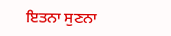ਇਤਨਾ ਸੁਣਨਾ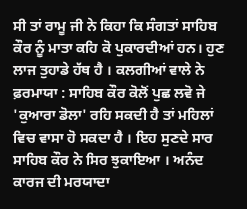ਸੀ ਤਾਂ ਰਾਮੂ ਜੀ ਨੇ ਕਿਹਾ ਕਿ ਸੰਗਤਾਂ ਸਾਹਿਬ ਕੌਰ ਨੂੰ ਮਾਤਾ ਕਹਿ ਕੋ ਪੁਕਾਰਦੀਆਂ ਹਨ। ਹੁਣ ਲਾਜ ਤੁਹਾਡੇ ਹੱਥ ਹੈ । ਕਲਗੀਆਂ ਵਾਲੇ ਨੇ ਫ਼ਰਮਾਯਾ : ਸਾਹਿਬ ਕੌਰ ਕੋਲੋਂ ਪੁਛ ਲਵੋ ਜੇ 'ਕੁਆਰਾ ਡੋਲਾ' ਰਹਿ ਸਕਦੀ ਹੈ ਤਾਂ ਮਹਿਲਾਂ ਵਿਚ ਵਾਸਾ ਹੋ ਸਕਦਾ ਹੈ । ਇਹ ਸੁਣਦੇ ਸਾਰ ਸਾਹਿਬ ਕੌਰ ਨੇ ਸਿਰ ਝੁਕਾਇਆ । ਅਨੰਦ ਕਾਰਜ ਦੀ ਮਰਯਾਦਾ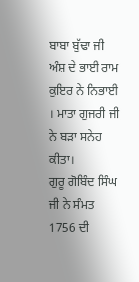ਬਾਬਾ ਬੁੱਢਾ ਜੀ ਅੰਸ਼ ਦੇ ਭਾਈ ਰਾਮ ਕੁਇਰ ਨੇ ਨਿਭਾਈ । ਮਾਤਾ ਗੁਜਰੀ ਜੀ ਨੇ ਬੜਾ ਸਨੇਹ ਕੀਤਾ।
ਗੁਰੂ ਗੋਬਿੰਦ ਸਿੰਘ ਜੀ ਨੇ ਸੰਮਤ 1756 ਦੀ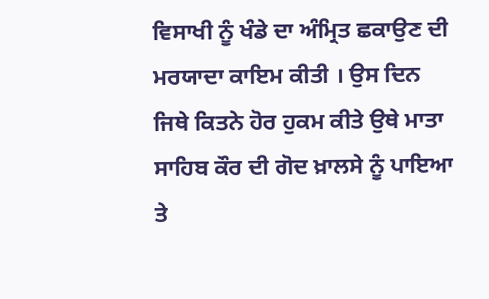ਵਿਸਾਖੀ ਨੂੰ ਖੰਡੇ ਦਾ ਅੰਮ੍ਰਿਤ ਛਕਾਉਣ ਦੀ ਮਰਯਾਦਾ ਕਾਇਮ ਕੀਤੀ । ਉਸ ਦਿਨ ਜਿਥੇ ਕਿਤਨੇ ਹੋਰ ਹੁਕਮ ਕੀਤੇ ਉਥੇ ਮਾਤਾ ਸਾਹਿਬ ਕੌਰ ਦੀ ਗੋਦ ਖ਼ਾਲਸੇ ਨੂੰ ਪਾਇਆ ਤੇ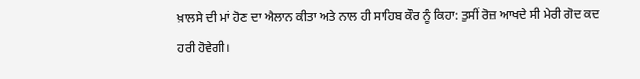ਖ਼ਾਲਸੇ ਦੀ ਮਾਂ ਹੋਣ ਦਾ ਐਲਾਨ ਕੀਤਾ ਅਤੇ ਨਾਲ ਹੀ ਸਾਹਿਬ ਕੌਰ ਨੂੰ ਕਿਹਾ: ਤੁਸੀਂ ਰੋਜ਼ ਆਖਦੇ ਸੀ ਮੇਰੀ ਗੋਦ ਕਦ ਹਰੀ ਹੋਵੇਗੀ।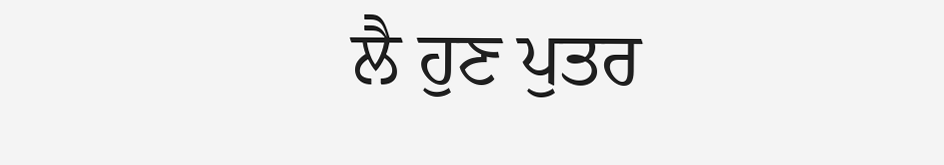ਲੈ ਹੁਣ ਪੁਤਰ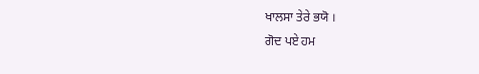ਖਾਲਸਾ ਤੇਰੇ ਭਯੋ ।
ਗੋਦ ਪਏ ਹਮ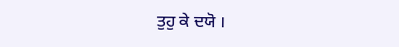ਤੁਹੁ ਕੇ ਦਯੋ ।